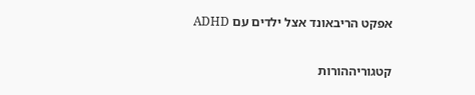אפקט הריבאונד אצל ילדים עם ADHD

קטגוריההורות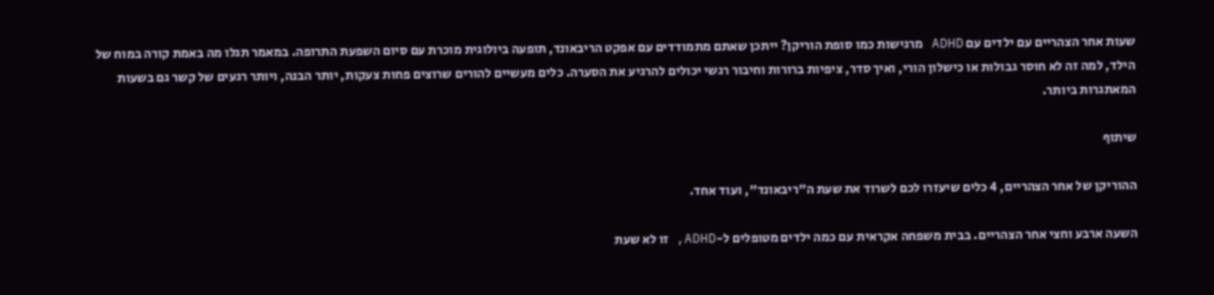שעות אחר הצהריים עם ילדים עם ADHD מרגישות כמו סופת הוריקן? ייתכן שאתם מתמודדים עם אפקט הריבאונד, תופעה ביולוגית מוכרת עם סיום השפעת התרופה. במאמר תגלו מה באמת קורה במוח של הילד, למה זה לא חוסר גבולות או כישלון הורי, ואיך סדר, ציפיות ברורות וחיבור רגשי יכולים להרגיע את הסערה. כלים מעשיים להורים שרוצים פחות צעקות, יותר הבנה, ויותר רגעים של קשר גם בשעות המאתגרות ביותר.

שיתוף

ההוריקן של אחר הצהריים, 4 כלים שיעזרו לכם לשרוד את שעת ה"ריבאונד", ועוד אחד.

השעה ארבע וחצי אחר הצהריים. בבית משפחה אקראית עם כמה ילדים מטופלים ל-ADHD, זו לא שעת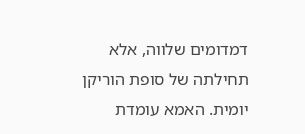דמדומים שלווה, אלא תחילתה של סופת הוריקן יומית. האמא עומדת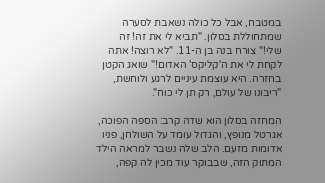במטבח, אבל כל כולה נשאבת לסערה שמתחוללת בסלון. "תביא לי את זה! זה שלי!" צורח בנה בן ה-11. "לא רוצה! אתה לקחת לי את ה'קליקס' האדום!" שואג הקטן בחזרה. היא עוצמת עיניים לרגע ולוחשת, "ריבונו של עולם, רק תן לי כוח".

המחזה בסלון הוא שדה קרב: הספה הפוכה, אגרטל מנופץ, והגדול עומד על השולחן, פניו אדומות מזעם. הלב שלה נשבר למראה הילד המתוק הזה, שבבוקר עוד מכין לה קפה,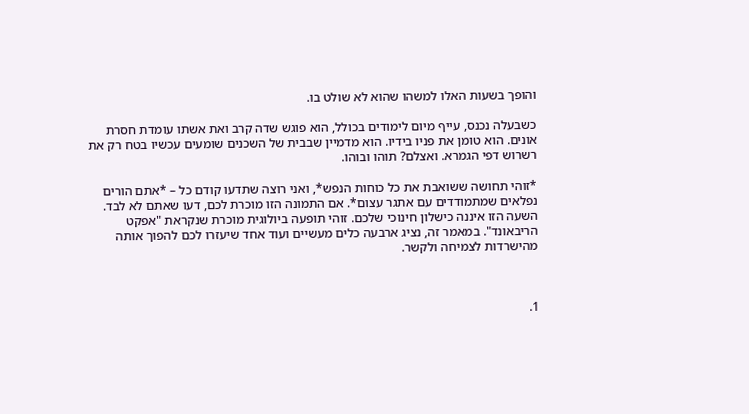והופך בשעות האלו למשהו שהוא לא שולט בו.

כשבעלה נכנס, עייף מיום לימודים בכולל, הוא פוגש שדה קרב ואת אשתו עומדת חסרת אונים. הוא טומן את פניו בידיו. הוא מדמיין שבבית של השכנים שומעים עכשיו בטח רק את רשרוש דפי הגמרא. ואצלם? תוהו ובוהו.

*זוהי תחושה ששואבת את כל כוחות הנפש*, ואני רוצה שתדעו קודם כל – *אתם הורים נפלאים שמתמודדים עם אתגר עצום*. אם התמונה הזו מוכרת לכם, דעו שאתם לא לבד. השעה הזו איננה כישלון חינוכי שלכם. זוהי תופעה ביולוגית מוכרת שנקראת "אפקט הריבאונד". במאמר זה, נציג ארבעה כלים מעשיים ועוד אחד שיעזרו לכם להפוך אותה מהישרדות לצמיחה ולקשר.



1.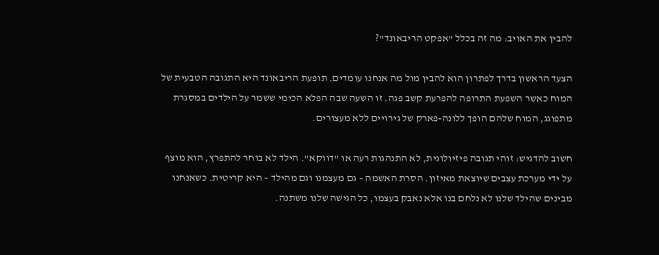להבין את האויב: מה זה בכלל "אפקט הריבאונד"?

הצעד הראשון בדרך לפתרון הוא להבין מול מה אנחנו עומדים. תופעת הריבאונד היא התגובה הטבעית של המוח כאשר השפעת התרופה להפרעת קשב פגה. זו השעה שבה הפלא הכימי ששמר על הילדים במסגרת מתפוגג, המוח שלהם הופך ללונה-פארק של גירויים ללא מעצורים.

חשוב להדגיש: זוהי תגובה פיזיולוגית, לא התנהגות רעה או "דווקא". הילד לא בוחר להתפרץ, הוא מוצף על ידי מערכת עצבים שיוצאת מאיזון. הסרת האשמה – גם מעצמנו וגם מהילד – היא קריטית. כשאנחנו מבינים שהילד שלנו לא נלחם בנו אלא נאבק בעצמו, כל הגישה שלנו משתנה.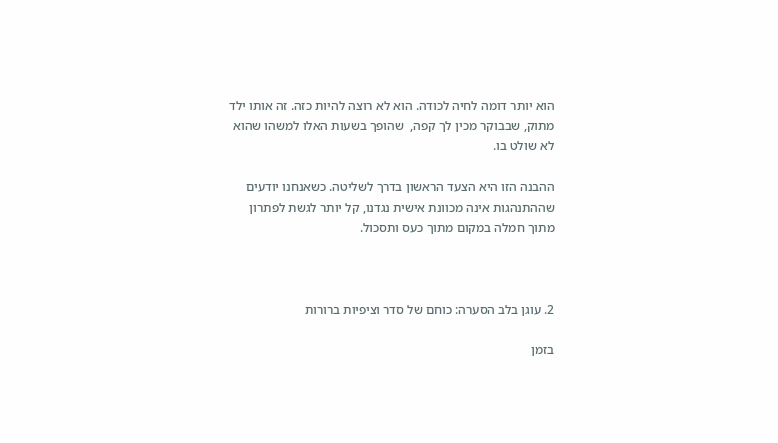הוא יותר דומה לחיה לכודה. הוא לא רוצה להיות כזה. זה אותו ילד מתוק, שבבוקר מכין לך קפה,  שהופך בשעות האלו למשהו שהוא לא שולט בו.

ההבנה הזו היא הצעד הראשון בדרך לשליטה. כשאנחנו יודעים שההתנהגות אינה מכוונת אישית נגדנו, קל יותר לגשת לפתרון מתוך חמלה במקום מתוך כעס ותסכול.



2. עוגן בלב הסערה: כוחם של סדר וציפיות ברורות

בזמן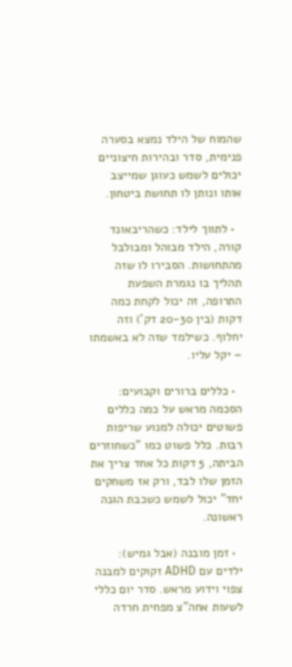שהמוח של הילד נמצא בסערה פנימית, סדר ובהירות חיצוניים יכולים לשמש כעוגן שמייצב אותו ונותן לו תחושת ביטחון.

  • לתווך לילד: כשהריבאונד קורה, הילד מבוהל ומבולבל מהתחושות. הסבירו לו שזה תהליך בו נגמרת השפעת התרופה, זה יכול לקחת כמה דקות (בין 20-30 דק') וזה יחלוף. כשילמד שזה לא באשמתו – יקל עליו.

  • כללים ברורים וקבועים: הסכמה מראש על כמה כללים פשוטים יכולה למנוע שריפות רבות. כלל פשוט כמו "כשחוזרים הביתה, 5 דקות כל אחד צריך את הזמן שלו לבד, ורק אז משחקים יחד" יכול לשמש כשכבת הגנה ראשונה.

  • זמן מובנה (אבל גמיש): ילדים עם ADHD זקוקים למבנה צפוי וידוע מראש. סדר יום כללי לשעות אחה"צ מפחית חרדה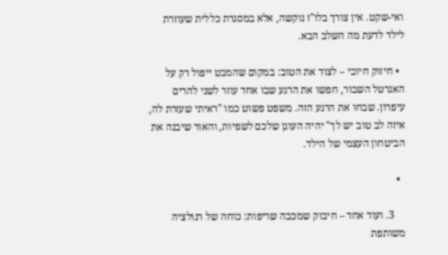ואי-שקט. אין צורך בלו"ז נוקשה, אלא במסגרת כללית שעוזרת לילד לדעת מה השלב הבא.

  • חיזוק חיובי – לצוד את הטוב: במקום שהמבט ייפול רק על האגרטל השבור, חפשו את הרגע שבו אחד עוזר לשני להרים עיפרון. שבחו את הרגע הזה. משפט פשוט כמו "ראיתי שעזרת לה, איזה לב טוב יש לך" יהיה העוגן שלכם לשפיות, והאור שיבנה את הביטחון העצמי של הילד.

  •

    3. ועוד אחד – חיבוק שמכבה שריפות: כוחה של רגולציה משותפת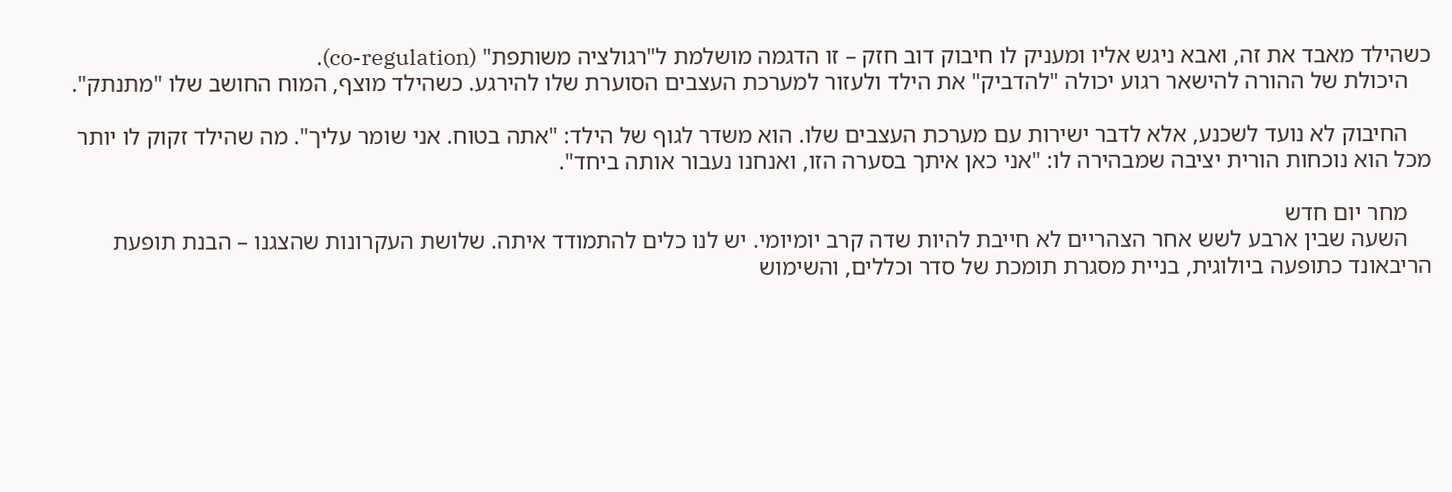כשהילד מאבד את זה, ואבא ניגש אליו ומעניק לו חיבוק דוב חזק – זו הדגמה מושלמת ל"רגולציה משותפת" (co-regulation).
    היכולת של ההורה להישאר רגוע יכולה "להדביק" את הילד ולעזור למערכת העצבים הסוערת שלו להירגע. כשהילד מוצף, המוח החושב שלו "מתנתק".

    החיבוק לא נועד לשכנע, אלא לדבר ישירות עם מערכת העצבים שלו. הוא משדר לגוף של הילד: "אתה בטוח. אני שומר עליך". מה שהילד זקוק לו יותר מכל הוא נוכחות הורית יציבה שמבהירה לו: "אני כאן איתך בסערה הזו, ואנחנו נעבור אותה ביחד".

    מחר יום חדש
    השעה שבין ארבע לשש אחר הצהריים לא חייבת להיות שדה קרב יומיומי. יש לנו כלים להתמודד איתה. שלושת העקרונות שהצגנו – הבנת תופעת הריבאונד כתופעה ביולוגית, בניית מסגרת תומכת של סדר וכללים, והשימוש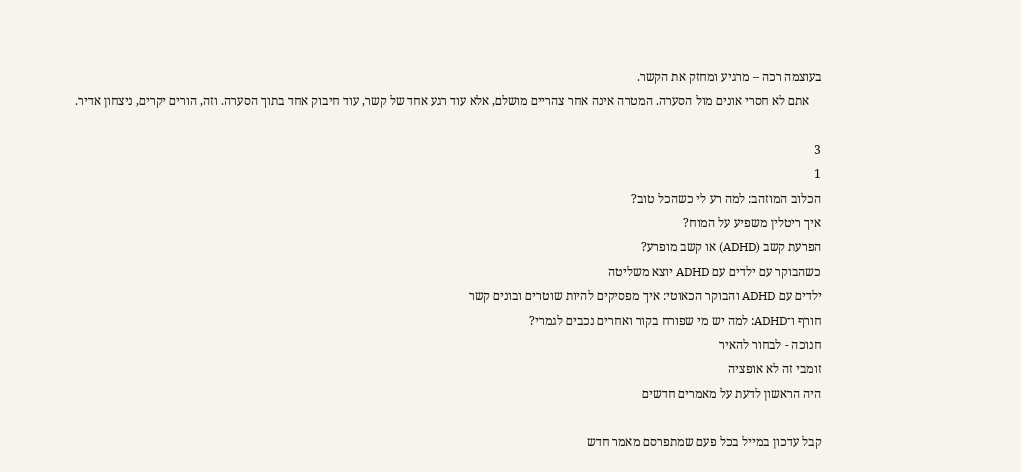בעוצמה רכה – מרגיע ומחזק את הקשר.
    אתם לא חסרי אונים מול הסערה. המטרה אינה אחר צהריים מושלם, אלא עוד רגע אחד של קשר, עוד חיבוק אחד בתוך הסערה. וזה, הורים יקרים, ניצחון אדיר.

3
1
הכלוב המוזהב: למה רע לי כשהכל טוב?
איך ריטלין משפיע על המוח?
הפרעת קשב (ADHD) או קשב מופרע?
כשהבוקר עם ילדים עם ADHD יוצא משליטה
ילדים עם ADHD והבוקר הכאוטי: איך מפסיקים להיות שוטרים ובונים קשר
חורף ו־ADHD: למה יש מי שפורח בקור ואחרים נכבים לגמרי?
חנוכה - לבחור להאיר
זומבי זה לא אופציה
היה הראשון לדעת על מאמרים חדשים

קבל עדכון במייל בכל פעם שמתפרסם מאמר חדש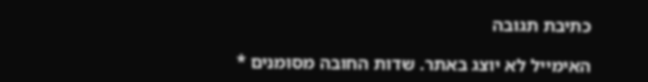כתיבת תגובה

האימייל לא יוצג באתר. שדות החובה מסומנים *